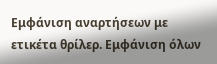Εμφάνιση αναρτήσεων με ετικέτα θρίλερ. Εμφάνιση όλων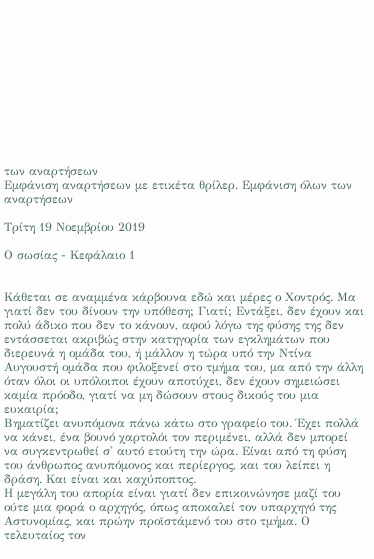των αναρτήσεων
Εμφάνιση αναρτήσεων με ετικέτα θρίλερ. Εμφάνιση όλων των αναρτήσεων

Τρίτη 19 Νοεμβρίου 2019

Ο σωσίας - Κεφάλαιο 1


Κάθεται σε αναμμένα κάρβουνα εδώ και μέρες ο Χοντρός. Μα γιατί δεν του δίνουν την υπόθεση; Γιατί; Εντάξει, δεν έχουν και πολύ άδικο που δεν το κάνουν, αφού λόγω της φύσης της δεν εντάσσεται ακριβώς στην κατηγορία των εγκλημάτων που διερευνά η ομάδα του, ή μάλλον η τώρα υπό την Ντίνα Αυγουστή ομάδα που φιλοξενεί στο τμήμα του, μα από την άλλη όταν όλοι οι υπόλοιποι έχουν αποτύχει, δεν έχουν σημειώσει καμία πρόοδο, γιατί να μη δώσουν στους δικούς του μια ευκαιρία;
Βηματίζει ανυπόμονα πάνω κάτω στο γραφείο του. Έχει πολλά να κάνει, ένα βουνό χαρτολόι τον περιμένει, αλλά δεν μπορεί να συγκεντρωθεί σ' αυτό ετούτη την ώρα. Είναι από τη φύση του άνθρωπος ανυπόμονος και περίεργος, και του λείπει η δράση. Και είναι και καχύποπτος.
Η μεγάλη του απορία είναι γιατί δεν επικοινώνησε μαζί του ούτε μια φορά ο αρχηγός, όπως αποκαλεί τον υπαρχηγό της Αστυνομίας, και πρώην προϊστάμενό του στο τμήμα. Ο τελευταίος τον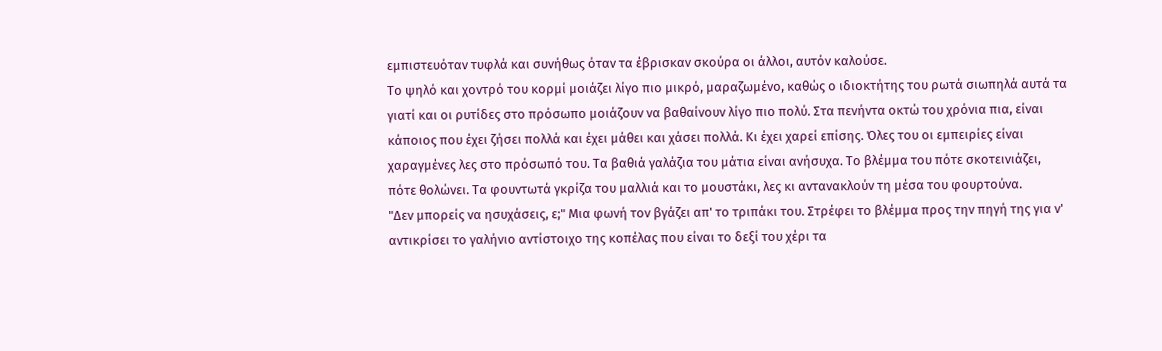εμπιστευόταν τυφλά και συνήθως όταν τα έβρισκαν σκούρα οι άλλοι, αυτόν καλούσε.
Το ψηλό και χοντρό του κορμί μοιάζει λίγο πιο μικρό, μαραζωμένο, καθώς ο ιδιοκτήτης του ρωτά σιωπηλά αυτά τα γιατί και οι ρυτίδες στο πρόσωπο μοιάζουν να βαθαίνουν λίγο πιο πολύ. Στα πενήντα οκτώ του χρόνια πια, είναι κάποιος που έχει ζήσει πολλά και έχει μάθει και χάσει πολλά. Κι έχει χαρεί επίσης. Όλες του οι εμπειρίες είναι χαραγμένες λες στο πρόσωπό του. Τα βαθιά γαλάζια του μάτια είναι ανήσυχα. Το βλέμμα του πότε σκοτεινιάζει, πότε θολώνει. Τα φουντωτά γκρίζα του μαλλιά και το μουστάκι, λες κι αντανακλούν τη μέσα του φουρτούνα.
"Δεν μπορείς να ησυχάσεις, ε;" Μια φωνή τον βγάζει απ' το τριπάκι του. Στρέφει το βλέμμα προς την πηγή της για ν' αντικρίσει το γαλήνιο αντίστοιχο της κοπέλας που είναι το δεξί του χέρι τα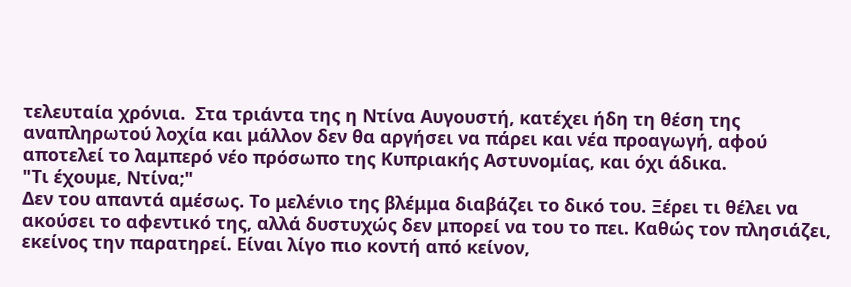τελευταία χρόνια.  Στα τριάντα της η Ντίνα Αυγουστή, κατέχει ήδη τη θέση της αναπληρωτού λοχία και μάλλον δεν θα αργήσει να πάρει και νέα προαγωγή, αφού αποτελεί το λαμπερό νέο πρόσωπο της Κυπριακής Αστυνομίας, και όχι άδικα.
"Τι έχουμε, Ντίνα;"
Δεν του απαντά αμέσως. Το μελένιο της βλέμμα διαβάζει το δικό του. Ξέρει τι θέλει να ακούσει το αφεντικό της, αλλά δυστυχώς δεν μπορεί να του το πει. Καθώς τον πλησιάζει, εκείνος την παρατηρεί. Είναι λίγο πιο κοντή από κείνον,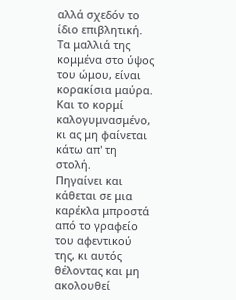αλλά σχεδόν το ίδιο επιβλητική. Τα μαλλιά της κομμένα στο ύψος του ώμου, είναι κορακίσια μαύρα. Και το κορμί καλογυμνασμένο, κι ας μη φαίνεται κάτω απ' τη στολή.
Πηγαίνει και κάθεται σε μια καρέκλα μπροστά από το γραφείο του αφεντικού της, κι αυτός θέλοντας και μη ακολουθεί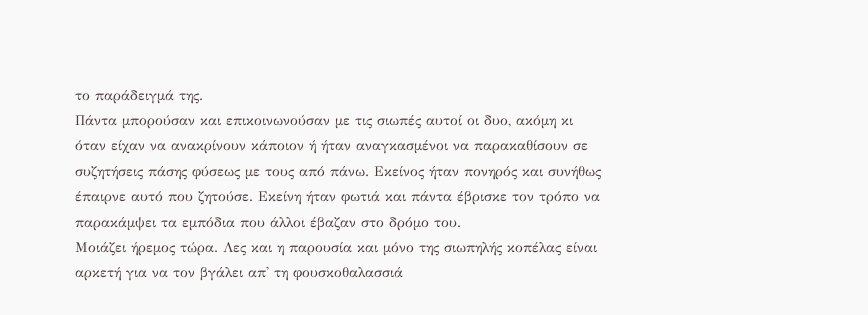το παράδειγμά της.
Πάντα μπορούσαν και επικοινωνούσαν με τις σιωπές αυτοί οι δυο, ακόμη κι όταν είχαν να ανακρίνουν κάποιον ή ήταν αναγκασμένοι να παρακαθίσουν σε συζητήσεις πάσης φύσεως με τους από πάνω. Εκείνος ήταν πονηρός και συνήθως έπαιρνε αυτό που ζητούσε. Εκείνη ήταν φωτιά και πάντα έβρισκε τον τρόπο να παρακάμψει τα εμπόδια που άλλοι έβαζαν στο δρόμο του.
Μοιάζει ήρεμος τώρα. Λες και η παρουσία και μόνο της σιωπηλής κοπέλας είναι αρκετή για να τον βγάλει απ' τη φουσκοθαλασσιά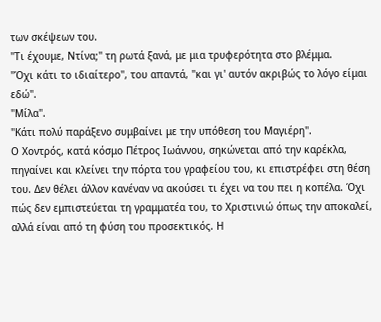των σκέψεων του.
"Τι έχουμε, Ντίνα;" τη ρωτά ξανά, με μια τρυφερότητα στο βλέμμα.
"Όχι κάτι το ιδιαίτερο", του απαντά, "και γι' αυτόν ακριβώς το λόγο είμαι εδώ".
"Μίλα".
"Κάτι πολύ παράξενο συμβαίνει με την υπόθεση του Μαγιέρη".
Ο Χοντρός, κατά κόσμο Πέτρος Ιωάννου, σηκώνεται από την καρέκλα, πηγαίνει και κλείνει την πόρτα του γραφείου του, κι επιστρέφει στη θέση του. Δεν θέλει άλλον κανέναν να ακούσει τι έχει να του πει η κοπέλα. Όχι πώς δεν εμπιστεύεται τη γραμματέα του, το Χριστινιώ όπως την αποκαλεί, αλλά είναι από τη φύση του προσεκτικός. Η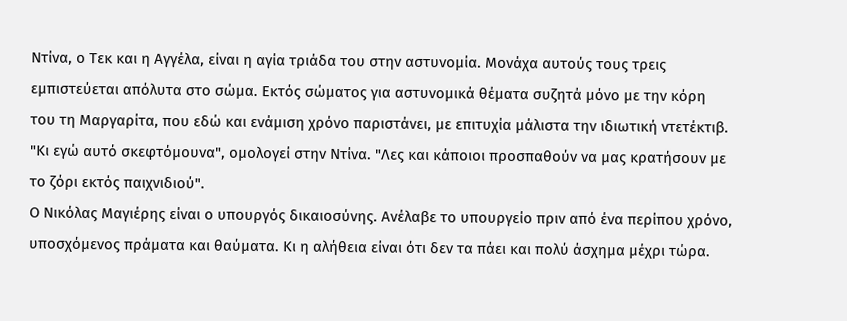Ντίνα, ο Τεκ και η Αγγέλα, είναι η αγία τριάδα του στην αστυνομία. Μονάχα αυτούς τους τρεις εμπιστεύεται απόλυτα στο σώμα. Εκτός σώματος για αστυνομικά θέματα συζητά μόνο με την κόρη του τη Μαργαρίτα, που εδώ και ενάμιση χρόνο παριστάνει, με επιτυχία μάλιστα την ιδιωτική ντετέκτιβ.
"Κι εγώ αυτό σκεφτόμουνα", ομολογεί στην Ντίνα. "Λες και κάποιοι προσπαθούν να μας κρατήσουν με το ζόρι εκτός παιχνιδιού".
Ο Νικόλας Μαγιέρης είναι ο υπουργός δικαιοσύνης. Ανέλαβε το υπουργείο πριν από ένα περίπου χρόνο, υποσχόμενος πράματα και θαύματα. Κι η αλήθεια είναι ότι δεν τα πάει και πολύ άσχημα μέχρι τώρα.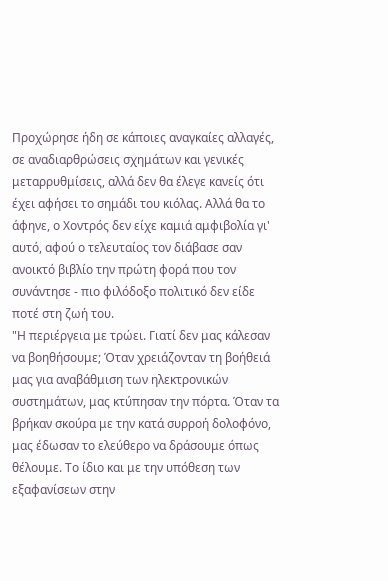Προχώρησε ήδη σε κάποιες αναγκαίες αλλαγές, σε αναδιαρθρώσεις σχημάτων και γενικές μεταρρυθμίσεις, αλλά δεν θα έλεγε κανείς ότι έχει αφήσει το σημάδι του κιόλας. Αλλά θα το άφηνε, ο Χοντρός δεν είχε καμιά αμφιβολία γι' αυτό, αφού ο τελευταίος τον διάβασε σαν ανοικτό βιβλίο την πρώτη φορά που τον συνάντησε - πιο φιλόδοξο πολιτικό δεν είδε ποτέ στη ζωή του.
"Η περιέργεια με τρώει. Γιατί δεν μας κάλεσαν να βοηθήσουμε; Όταν χρειάζονταν τη βοήθειά μας για αναβάθμιση των ηλεκτρονικών συστημάτων, μας κτύπησαν την πόρτα. Όταν τα βρήκαν σκούρα με την κατά συρροή δολοφόνο, μας έδωσαν το ελεύθερο να δράσουμε όπως θέλουμε. Το ίδιο και με την υπόθεση των εξαφανίσεων στην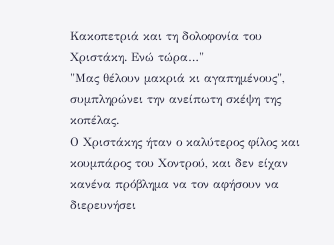Κακοπετριά και τη δολοφονία του Χριστάκη. Ενώ τώρα…"
"Μας θέλουν μακριά κι αγαπημένους", συμπληρώνει την ανείπωτη σκέψη της κοπέλας.
Ο Χριστάκης ήταν ο καλύτερος φίλος και κουμπάρος του Χοντρού, και δεν είχαν κανένα πρόβλημα να τον αφήσουν να διερευνήσει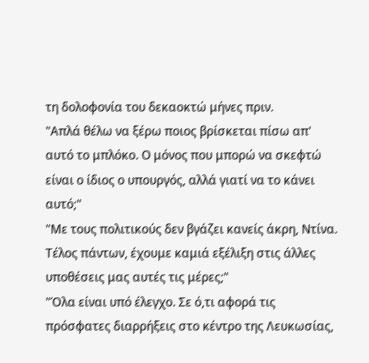τη δολοφονία του δεκαοκτώ μήνες πριν.
"Απλά θέλω να ξέρω ποιος βρίσκεται πίσω απ' αυτό το μπλόκο. Ο μόνος που μπορώ να σκεφτώ είναι ο ίδιος ο υπουργός, αλλά γιατί να το κάνει αυτό;"
"Με τους πολιτικούς δεν βγάζει κανείς άκρη, Ντίνα. Τέλος πάντων, έχουμε καμιά εξέλιξη στις άλλες υποθέσεις μας αυτές τις μέρες;"
"Όλα είναι υπό έλεγχο. Σε ό,τι αφορά τις πρόσφατες διαρρήξεις στο κέντρο της Λευκωσίας,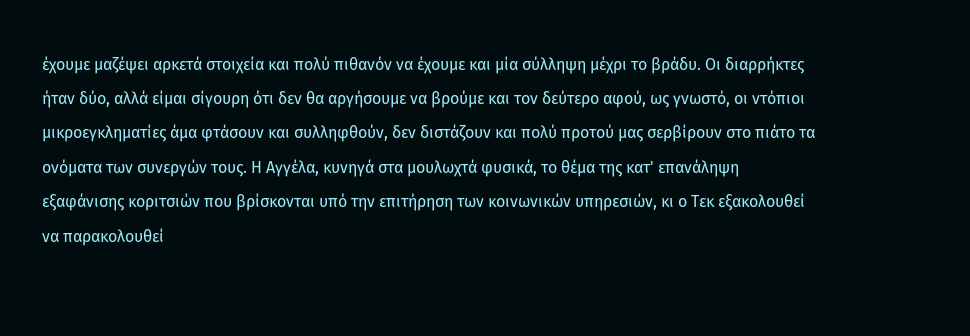έχουμε μαζέψει αρκετά στοιχεία και πολύ πιθανόν να έχουμε και μία σύλληψη μέχρι το βράδυ. Οι διαρρήκτες ήταν δύο, αλλά είμαι σίγουρη ότι δεν θα αργήσουμε να βρούμε και τον δεύτερο αφού, ως γνωστό, οι ντόπιοι μικροεγκληματίες άμα φτάσουν και συλληφθούν, δεν διστάζουν και πολύ προτού μας σερβίρουν στο πιάτο τα ονόματα των συνεργών τους. Η Αγγέλα, κυνηγά στα μουλωχτά φυσικά, το θέμα της κατ' επανάληψη εξαφάνισης κοριτσιών που βρίσκονται υπό την επιτήρηση των κοινωνικών υπηρεσιών, κι ο Τεκ εξακολουθεί να παρακολουθεί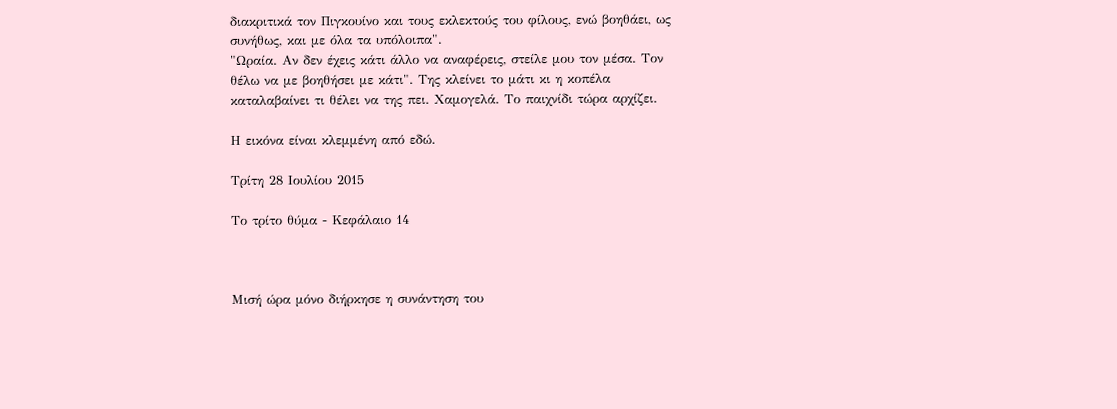διακριτικά τον Πιγκουίνο και τους εκλεκτούς του φίλους, ενώ βοηθάει, ως συνήθως, και με όλα τα υπόλοιπα".
"Ωραία. Αν δεν έχεις κάτι άλλο να αναφέρεις, στείλε μου τον μέσα. Τον θέλω να με βοηθήσει με κάτι". Της κλείνει το μάτι κι η κοπέλα καταλαβαίνει τι θέλει να της πει. Χαμογελά. Το παιχνίδι τώρα αρχίζει.

Η εικόνα είναι κλεμμένη από εδώ.

Τρίτη 28 Ιουλίου 2015

Το τρίτο θύμα - Κεφάλαιο 14



Μισή ώρα μόνο διήρκησε η συνάντηση του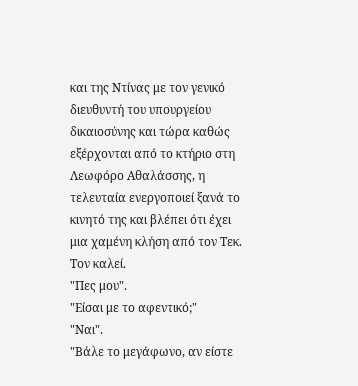και της Ντίνας με τον γενικό διευθυντή του υπουργείου δικαιοσύνης και τώρα καθώς εξέρχονται από το κτήριο στη Λεωφόρο Αθαλάσσης, η τελευταία ενεργοποιεί ξανά το κινητό της και βλέπει ότι έχει μια χαμένη κλήση από τον Τεκ. Τον καλεί.
"Πες μου".
"Είσαι με το αφεντικό;"
"Ναι".
"Βάλε το μεγάφωνο, αν είστε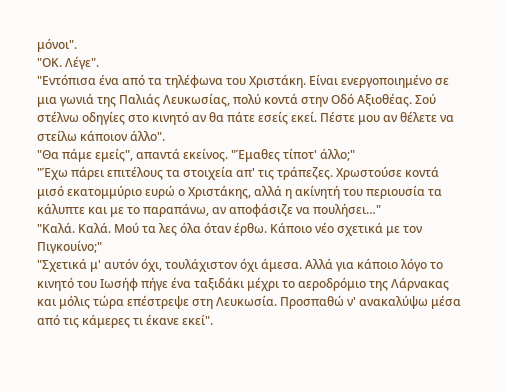μόνοι".
"ΟΚ. Λέγε".
"Εντόπισα ένα από τα τηλέφωνα του Χριστάκη. Είναι ενεργοποιημένο σε μια γωνιά της Παλιάς Λευκωσίας, πολύ κοντά στην Οδό Αξιοθέας. Σού στέλνω οδηγίες στο κινητό αν θα πάτε εσείς εκεί. Πέστε μου αν θέλετε να στείλω κάποιον άλλο".
"Θα πάμε εμείς", απαντά εκείνος. "Έμαθες τίποτ' άλλο;"
"Έχω πάρει επιτέλους τα στοιχεία απ' τις τράπεζες. Χρωστούσε κοντά μισό εκατομμύριο ευρώ ο Χριστάκης, αλλά η ακίνητή του περιουσία τα κάλυπτε και με το παραπάνω, αν αποφάσιζε να πουλήσει…"
"Καλά. Καλά. Μού τα λες όλα όταν έρθω. Κάποιο νέο σχετικά με τον Πιγκουίνο;"
"Σχετικά μ' αυτόν όχι, τουλάχιστον όχι άμεσα. Αλλά για κάποιο λόγο το κινητό του Ιωσήφ πήγε ένα ταξιδάκι μέχρι το αεροδρόμιο της Λάρνακας και μόλις τώρα επέστρεψε στη Λευκωσία. Προσπαθώ ν' ανακαλύψω μέσα από τις κάμερες τι έκανε εκεί".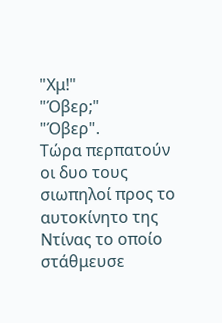"Χμ!"
"Όβερ;"
"Όβερ".
Τώρα περπατούν οι δυο τους σιωπηλοί προς το αυτοκίνητο της Ντίνας το οποίο στάθμευσε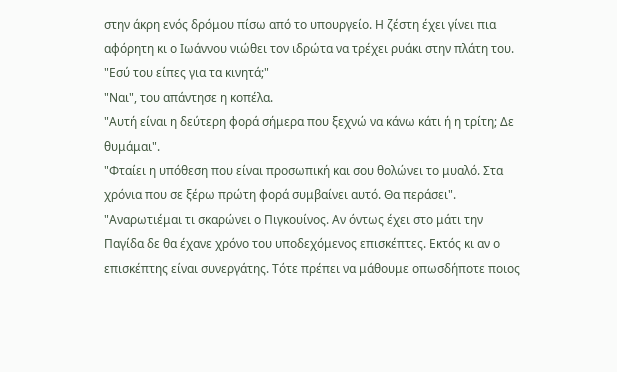στην άκρη ενός δρόμου πίσω από το υπουργείο. Η ζέστη έχει γίνει πια αφόρητη κι ο Ιωάννου νιώθει τον ιδρώτα να τρέχει ρυάκι στην πλάτη του.
"Εσύ του είπες για τα κινητά;"
"Ναι", του απάντησε η κοπέλα.
"Αυτή είναι η δεύτερη φορά σήμερα που ξεχνώ να κάνω κάτι ή η τρίτη; Δε θυμάμαι".
"Φταίει η υπόθεση που είναι προσωπική και σου θολώνει το μυαλό. Στα χρόνια που σε ξέρω πρώτη φορά συμβαίνει αυτό. Θα περάσει".
"Αναρωτιέμαι τι σκαρώνει ο Πιγκουίνος. Αν όντως έχει στο μάτι την Παγίδα δε θα έχανε χρόνο του υποδεχόμενος επισκέπτες. Εκτός κι αν ο επισκέπτης είναι συνεργάτης. Τότε πρέπει να μάθουμε οπωσδήποτε ποιος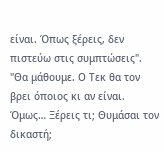είναι. Όπως ξέρεις, δεν πιστεύω στις συμπτώσεις".
"Θα μάθουμε. Ο Τεκ θα τον βρει όποιος κι αν είναι. Όμως… Ξέρεις τι; Θυμάσαι τον δικαστή;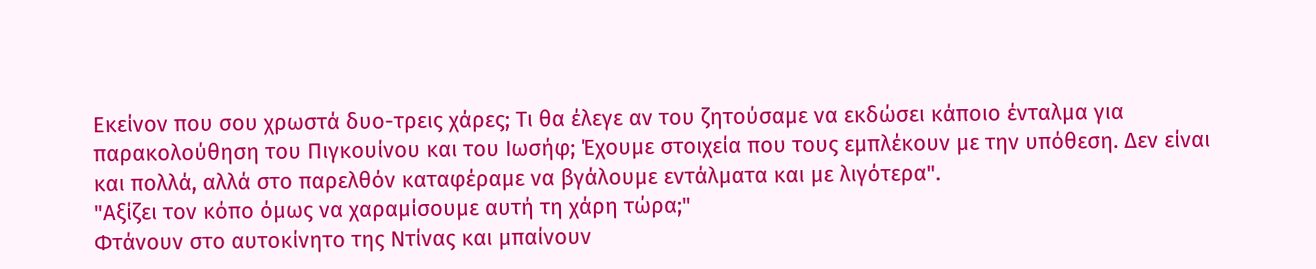Εκείνον που σου χρωστά δυο-τρεις χάρες; Τι θα έλεγε αν του ζητούσαμε να εκδώσει κάποιο ένταλμα για παρακολούθηση του Πιγκουίνου και του Ιωσήφ; Έχουμε στοιχεία που τους εμπλέκουν με την υπόθεση. Δεν είναι και πολλά, αλλά στο παρελθόν καταφέραμε να βγάλουμε εντάλματα και με λιγότερα".
"Αξίζει τον κόπο όμως να χαραμίσουμε αυτή τη χάρη τώρα;"
Φτάνουν στο αυτοκίνητο της Ντίνας και μπαίνουν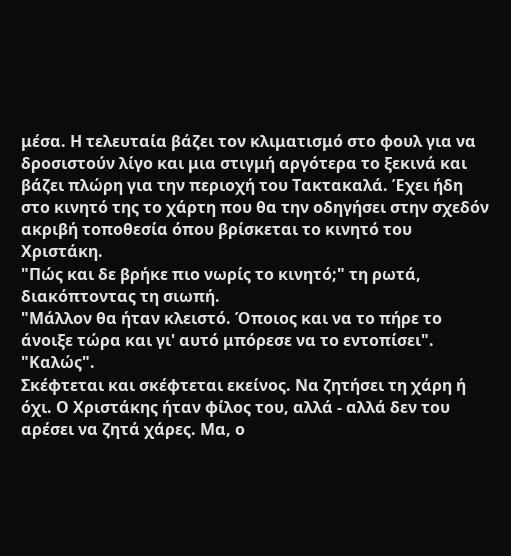μέσα. Η τελευταία βάζει τον κλιματισμό στο φουλ για να δροσιστούν λίγο και μια στιγμή αργότερα το ξεκινά και βάζει πλώρη για την περιοχή του Τακτακαλά. Έχει ήδη στο κινητό της το χάρτη που θα την οδηγήσει στην σχεδόν ακριβή τοποθεσία όπου βρίσκεται το κινητό του Χριστάκη.
"Πώς και δε βρήκε πιο νωρίς το κινητό;" τη ρωτά, διακόπτοντας τη σιωπή.
"Μάλλον θα ήταν κλειστό. Όποιος και να το πήρε το άνοιξε τώρα και γι' αυτό μπόρεσε να το εντοπίσει".
"Καλώς".
Σκέφτεται και σκέφτεται εκείνος. Να ζητήσει τη χάρη ή όχι. Ο Χριστάκης ήταν φίλος του, αλλά - αλλά δεν του αρέσει να ζητά χάρες. Μα, ο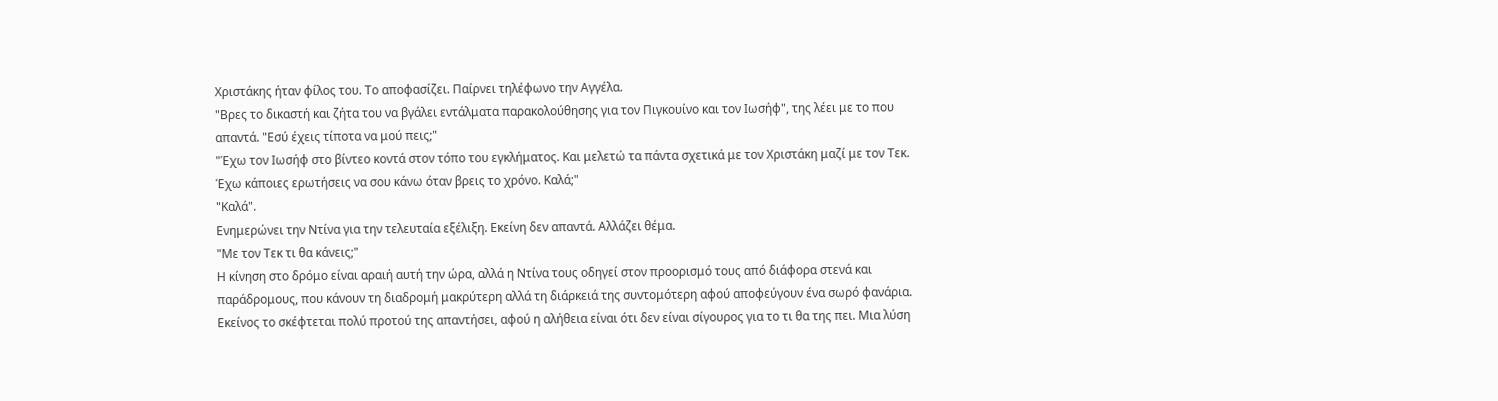Χριστάκης ήταν φίλος του. Το αποφασίζει. Παίρνει τηλέφωνο την Αγγέλα.
"Βρες το δικαστή και ζήτα του να βγάλει εντάλματα παρακολούθησης για τον Πιγκουίνο και τον Ιωσήφ", της λέει με το που απαντά. "Εσύ έχεις τίποτα να μού πεις;"
"Έχω τον Ιωσήφ στο βίντεο κοντά στον τόπο του εγκλήματος. Και μελετώ τα πάντα σχετικά με τον Χριστάκη μαζί με τον Τεκ. Έχω κάποιες ερωτήσεις να σου κάνω όταν βρεις το χρόνο. Καλά;"
"Καλά".
Ενημερώνει την Ντίνα για την τελευταία εξέλιξη. Εκείνη δεν απαντά. Αλλάζει θέμα.
"Με τον Τεκ τι θα κάνεις;"
Η κίνηση στο δρόμο είναι αραιή αυτή την ώρα, αλλά η Ντίνα τους οδηγεί στον προορισμό τους από διάφορα στενά και παράδρομους, που κάνουν τη διαδρομή μακρύτερη αλλά τη διάρκειά της συντομότερη αφού αποφεύγουν ένα σωρό φανάρια. Εκείνος το σκέφτεται πολύ προτού της απαντήσει, αφού η αλήθεια είναι ότι δεν είναι σίγουρος για το τι θα της πει. Μια λύση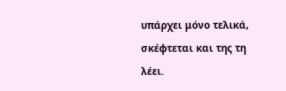υπάρχει μόνο τελικά, σκέφτεται και της τη λέει.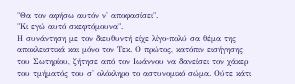"Θα τον αφήσω αυτόν ν' αποφασίσει".
"Κι εγώ αυτό σκεφτόμουνα".
Η συνάντηση με τον διευθυντή είχε λίγο-πολύ σα θέμα της αποκλειστικά και μόνο τον Τεκ. Ο πρώτος, κατόπιν εισήγησης του Σωτηρίου, ζήτησε από τον Ιωάννου να δανείσει τον χάκερ του τμήματός του σ' ολόκληρο το αστυνομικό σώμα. Ούτε κάτι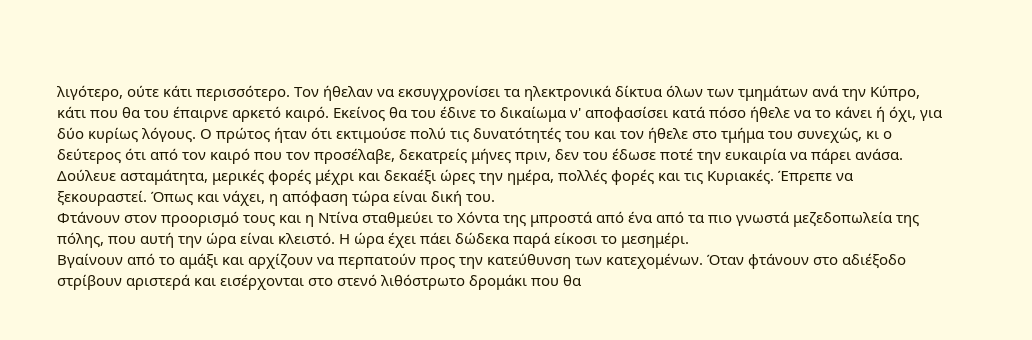λιγότερο, ούτε κάτι περισσότερο. Τον ήθελαν να εκσυγχρονίσει τα ηλεκτρονικά δίκτυα όλων των τμημάτων ανά την Κύπρο, κάτι που θα του έπαιρνε αρκετό καιρό. Εκείνος θα του έδινε το δικαίωμα ν' αποφασίσει κατά πόσο ήθελε να το κάνει ή όχι, για δύο κυρίως λόγους. Ο πρώτος ήταν ότι εκτιμούσε πολύ τις δυνατότητές του και τον ήθελε στο τμήμα του συνεχώς, κι ο δεύτερος ότι από τον καιρό που τον προσέλαβε, δεκατρείς μήνες πριν, δεν του έδωσε ποτέ την ευκαιρία να πάρει ανάσα. Δούλευε ασταμάτητα, μερικές φορές μέχρι και δεκαέξι ώρες την ημέρα, πολλές φορές και τις Κυριακές. Έπρεπε να ξεκουραστεί. Όπως και νάχει, η απόφαση τώρα είναι δική του.
Φτάνουν στον προορισμό τους και η Ντίνα σταθμεύει το Χόντα της μπροστά από ένα από τα πιο γνωστά μεζεδοπωλεία της πόλης, που αυτή την ώρα είναι κλειστό. Η ώρα έχει πάει δώδεκα παρά είκοσι το μεσημέρι.
Βγαίνουν από το αμάξι και αρχίζουν να περπατούν προς την κατεύθυνση των κατεχομένων. Όταν φτάνουν στο αδιέξοδο στρίβουν αριστερά και εισέρχονται στο στενό λιθόστρωτο δρομάκι που θα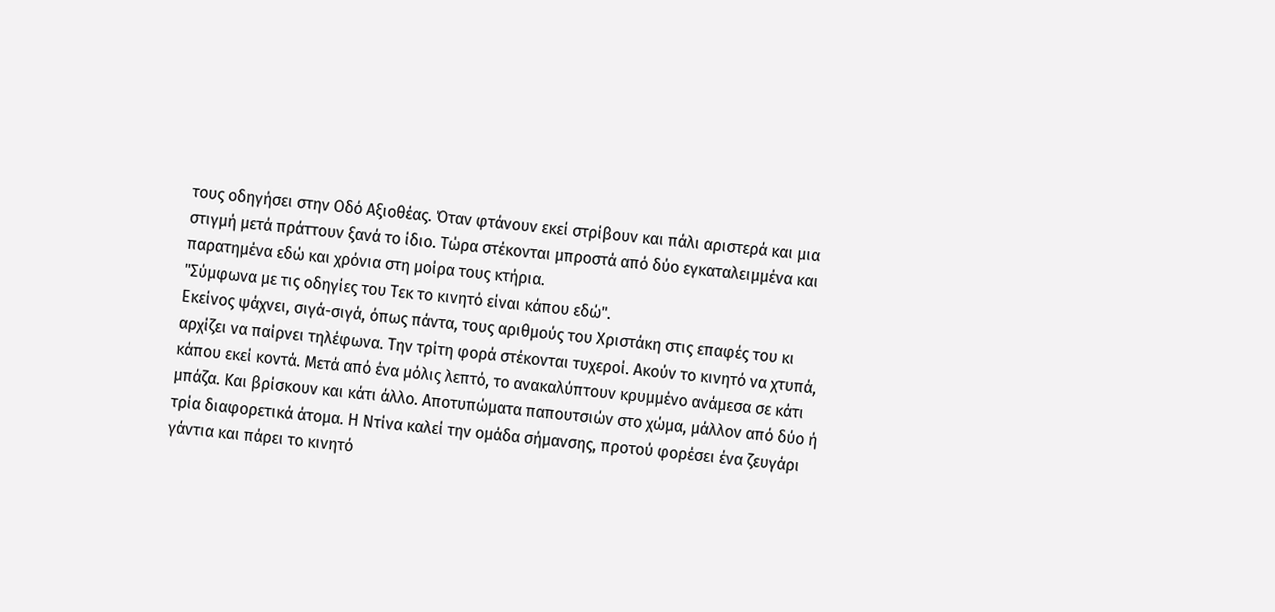τους οδηγήσει στην Οδό Αξιοθέας. Όταν φτάνουν εκεί στρίβουν και πάλι αριστερά και μια στιγμή μετά πράττουν ξανά το ίδιο. Τώρα στέκονται μπροστά από δύο εγκαταλειμμένα και παρατημένα εδώ και χρόνια στη μοίρα τους κτήρια.
"Σύμφωνα με τις οδηγίες του Τεκ το κινητό είναι κάπου εδώ".
Εκείνος ψάχνει, σιγά-σιγά, όπως πάντα, τους αριθμούς του Χριστάκη στις επαφές του κι αρχίζει να παίρνει τηλέφωνα. Την τρίτη φορά στέκονται τυχεροί. Ακούν το κινητό να χτυπά, κάπου εκεί κοντά. Μετά από ένα μόλις λεπτό, το ανακαλύπτουν κρυμμένο ανάμεσα σε κάτι μπάζα. Και βρίσκουν και κάτι άλλο. Αποτυπώματα παπουτσιών στο χώμα, μάλλον από δύο ή τρία διαφορετικά άτομα. Η Ντίνα καλεί την ομάδα σήμανσης, προτού φορέσει ένα ζευγάρι γάντια και πάρει το κινητό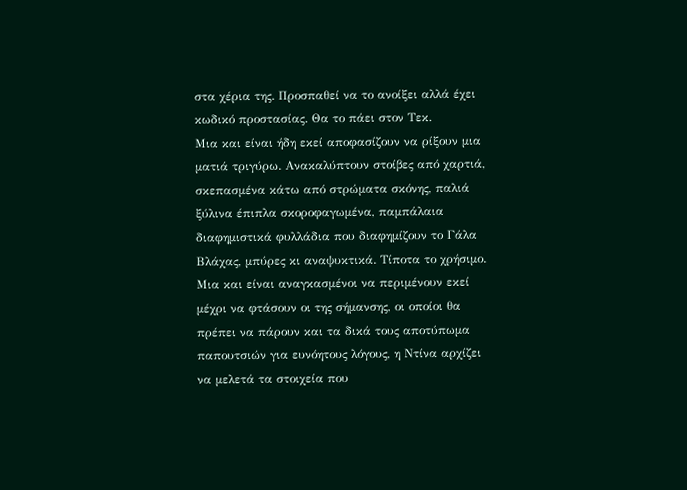στα χέρια της. Προσπαθεί να το ανοίξει αλλά έχει κωδικό προστασίας. Θα το πάει στον Τεκ.
Μια και είναι ήδη εκεί αποφασίζουν να ρίξουν μια ματιά τριγύρω. Ανακαλύπτουν στοίβες από χαρτιά, σκεπασμένα κάτω από στρώματα σκόνης, παλιά ξύλινα έπιπλα σκοροφαγωμένα, παμπάλαια διαφημιστικά φυλλάδια που διαφημίζουν το Γάλα Βλάχας, μπύρες κι αναψυκτικά. Τίποτα το χρήσιμο.
Μια και είναι αναγκασμένοι να περιμένουν εκεί μέχρι να φτάσουν οι της σήμανσης, οι οποίοι θα πρέπει να πάρουν και τα δικά τους αποτύπωμα παπουτσιών για ευνόητους λόγους, η Ντίνα αρχίζει να μελετά τα στοιχεία που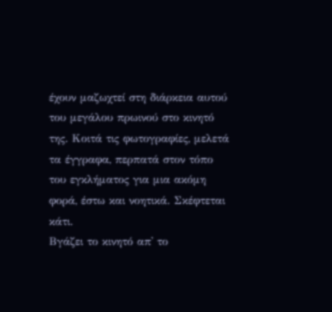έχουν μαζωχτεί στη διάρκεια αυτού του μεγάλου πρωινού στο κινητό της. Κοιτά τις φωτογραφίες, μελετά τα έγγραφα, περπατά στον τόπο του εγκλήματος για μια ακόμη φορά, έστω και νοητικά. Σκέφτεται κάτι.
Βγάζει το κινητό απ' το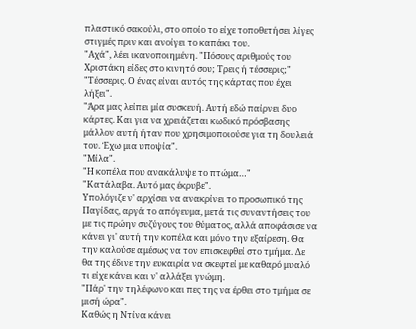πλαστικό σακούλι, στο οποίο το είχε τοποθετήσει λίγες στιγμές πριν και ανοίγει το καπάκι του.
"Αχά", λέει ικανοποιημένη. "Πόσους αριθμούς του Χριστάκη είδες στο κινητό σου; Τρεις ή τέσσερις;"
"Τέσσερις. Ο ένας είναι αυτός της κάρτας που έχει λήξει".
"Άρα μας λείπει μία συσκευή. Αυτή εδώ παίρνει δυο κάρτες. Και για να χρειάζεται κωδικό πρόσβασης μάλλον αυτή ήταν που χρησιμοποιούσε για τη δουλειά του. Έχω μια υποψία".
"Μίλα".
"Η κοπέλα που ανακάλυψε το πτώμα…"
"Κατάλαβα. Αυτό μας έκρυβε".
Υπολόγιζε ν' αρχίσει να ανακρίνει το προσωπικό της Παγίδας, αργά το απόγευμα, μετά τις συναντήσεις του με τις πρώην συζύγους του θύματος, αλλά αποφάσισε να κάνει γι' αυτή την κοπέλα και μόνο την εξαίρεση. Θα την καλούσε αμέσως να τον επισκεφθεί στο τμήμα. Δε θα της έδινε την ευκαιρία να σκεφτεί με καθαρό μυαλό τι είχε κάνει και ν' αλλάξει γνώμη.
"Πάρ' την τηλέφωνο και πες της να έρθει στο τμήμα σε μισή ώρα".
Καθώς η Ντίνα κάνει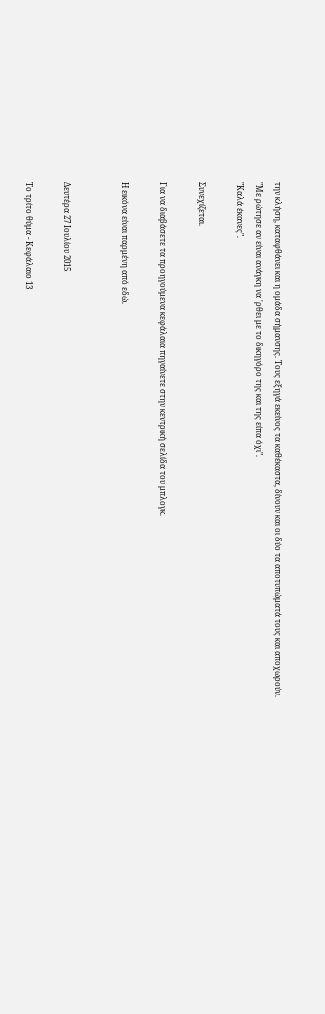την κλήση, καταφθάνει και η ομάδα σήμανσης. Τους εξηγά εκείνος τα καθέκαστα, δίνουν και οι δύο τα αποτυπώματά τους και αποχωρούν.
"Με ρώτησε αν είναι ανάγκη να 'ρθει με το δικηγόρο της και της είπα όχι".
"Καλά έκανες".

Συνεχίζεται.

Για να διαβάσετε τα προηγούμενα κεφάλαια πηγαίνετε στην κεντρική σελίδα του μπλογκ.

Η εικόνα είναι παρμένη από εδώ.


Δευτέρα 27 Ιουλίου 2015

Το τρίτο θύμα - Κεφάλαιο 13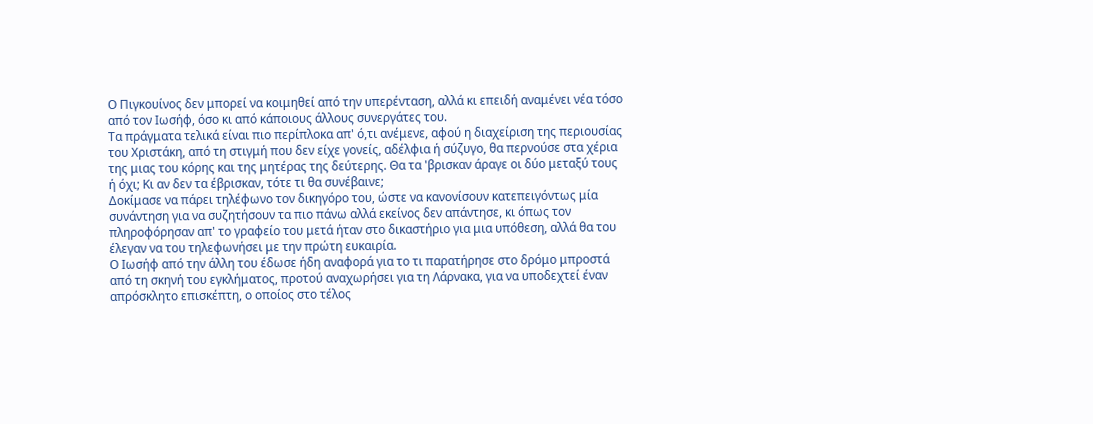Ο Πιγκουίνος δεν μπορεί να κοιμηθεί από την υπερένταση, αλλά κι επειδή αναμένει νέα τόσο από τον Ιωσήφ, όσο κι από κάποιους άλλους συνεργάτες του.
Τα πράγματα τελικά είναι πιο περίπλοκα απ' ό,τι ανέμενε, αφού η διαχείριση της περιουσίας του Χριστάκη, από τη στιγμή που δεν είχε γονείς, αδέλφια ή σύζυγο, θα περνούσε στα χέρια της μιας του κόρης και της μητέρας της δεύτερης. Θα τα 'βρισκαν άραγε οι δύο μεταξύ τους ή όχι; Κι αν δεν τα έβρισκαν, τότε τι θα συνέβαινε;
Δοκίμασε να πάρει τηλέφωνο τον δικηγόρο του, ώστε να κανονίσουν κατεπειγόντως μία συνάντηση για να συζητήσουν τα πιο πάνω αλλά εκείνος δεν απάντησε, κι όπως τον πληροφόρησαν απ' το γραφείο του μετά ήταν στο δικαστήριο για μια υπόθεση, αλλά θα του έλεγαν να του τηλεφωνήσει με την πρώτη ευκαιρία.
Ο Ιωσήφ από την άλλη του έδωσε ήδη αναφορά για το τι παρατήρησε στο δρόμο μπροστά από τη σκηνή του εγκλήματος, προτού αναχωρήσει για τη Λάρνακα, για να υποδεχτεί έναν απρόσκλητο επισκέπτη, ο οποίος στο τέλος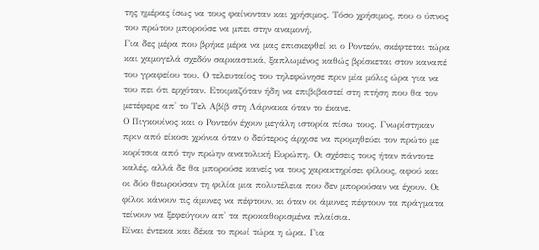της ημέρας ίσως να τους φαίνονταν και χρήσιμος. Τόσο χρήσιμος, που ο ύπνος του πρώτου μπορούσε να μπει στην αναμονή.
Για δες μέρα που βρήκε μέρα να μας επισκεφθεί κι ο Ροντεόν, σκέφτεται τώρα και χαμογελά σχεδόν σαρκαστικά, ξαπλωμένος καθώς βρίσκεται στον καναπέ του γραφείου του. Ο τελευταίος του τηλεφώνησε πριν μία μόλις ώρα για να του πει ότι ερχόταν. Ετοιμαζόταν ήδη να επιβιβαστεί στη πτήση που θα τον μετέφερε απ' το Τελ Αβίβ στη Λάρνακα όταν το έκανε.
Ο Πιγκουίνος και ο Ροντεόν έχουν μεγάλη ιστορία πίσω τους. Γνωρίστηκαν πριν από είκοσι χρόνια όταν ο δεύτερος άρχισε να προμηθεύει τον πρώτο με κορίτσια από την πρώην ανατολική Ευρώπη. Οι σχέσεις τους ήταν πάντοτε καλές, αλλά δε θα μπορούσε κανείς να τους χαρακτηρίσει φίλους, αφού και οι δύο θεωρούσαν τη φιλία μια πολυτέλεια που δεν μπορούσαν να έχουν. Οι φίλοι κάνουν τις άμυνες να πέφτουν, κι όταν οι άμυνες πέφτουν τα πράγματα τείνουν να ξεφεύγουν απ' τα προκαθορισμένα πλαίσια.
Είναι έντεκα και δέκα το πρωί τώρα η ώρα. Για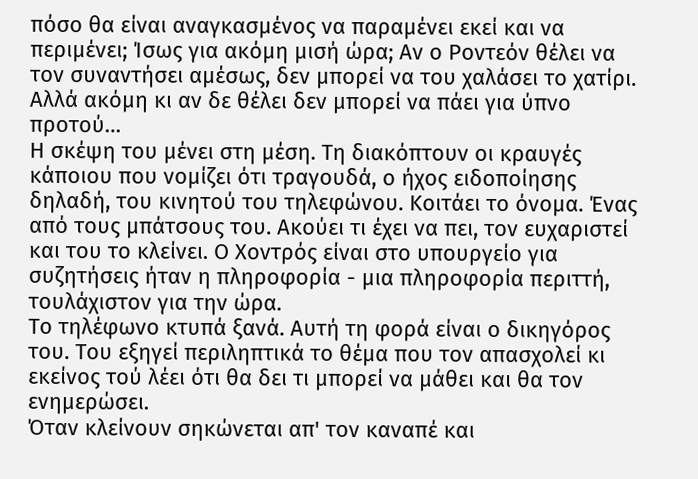πόσο θα είναι αναγκασμένος να παραμένει εκεί και να περιμένει; Ίσως για ακόμη μισή ώρα; Αν ο Ροντεόν θέλει να τον συναντήσει αμέσως, δεν μπορεί να του χαλάσει το χατίρι. Αλλά ακόμη κι αν δε θέλει δεν μπορεί να πάει για ύπνο προτού…
Η σκέψη του μένει στη μέση. Τη διακόπτουν οι κραυγές κάποιου που νομίζει ότι τραγουδά, ο ήχος ειδοποίησης δηλαδή, του κινητού του τηλεφώνου. Κοιτάει το όνομα. Ένας από τους μπάτσους του. Ακούει τι έχει να πει, τον ευχαριστεί και του το κλείνει. Ο Χοντρός είναι στο υπουργείο για συζητήσεις ήταν η πληροφορία - μια πληροφορία περιττή, τουλάχιστον για την ώρα.
Το τηλέφωνο κτυπά ξανά. Αυτή τη φορά είναι ο δικηγόρος του. Του εξηγεί περιληπτικά το θέμα που τον απασχολεί κι εκείνος τού λέει ότι θα δει τι μπορεί να μάθει και θα τον ενημερώσει.
Όταν κλείνουν σηκώνεται απ' τον καναπέ και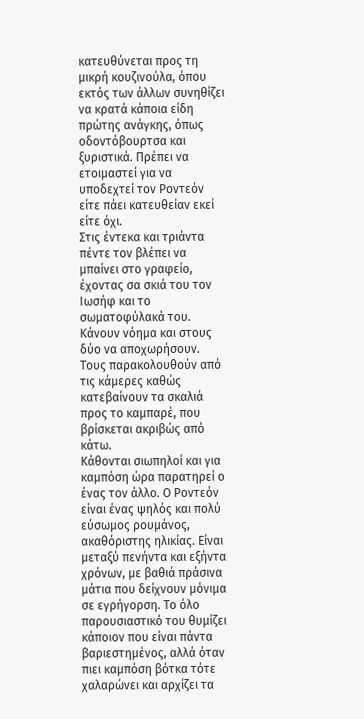κατευθύνεται προς τη μικρή κουζινούλα, όπου εκτός των άλλων συνηθίζει να κρατά κάποια είδη πρώτης ανάγκης, όπως οδοντόβουρτσα και ξυριστικά. Πρέπει να ετοιμαστεί για να υποδεχτεί τον Ροντεόν είτε πάει κατευθείαν εκεί είτε όχι.
Στις έντεκα και τριάντα πέντε τον βλέπει να μπαίνει στο γραφείο, έχοντας σα σκιά του τον Ιωσήφ και το σωματοφύλακά του. Κάνουν νόημα και στους δύο να αποχωρήσουν. Τους παρακολουθούν από τις κάμερες καθώς κατεβαίνουν τα σκαλιά προς το καμπαρέ, που βρίσκεται ακριβώς από κάτω.
Κάθονται σιωπηλοί και για καμπόση ώρα παρατηρεί ο ένας τον άλλο. Ο Ροντεόν είναι ένας ψηλός και πολύ εύσωμος ρουμάνος, ακαθόριστης ηλικίας. Είναι μεταξύ πενήντα και εξήντα χρόνων, με βαθιά πράσινα μάτια που δείχνουν μόνιμα σε εγρήγορση. Το όλο παρουσιαστικό του θυμίζει κάποιον που είναι πάντα βαριεστημένος, αλλά όταν πιει καμπόση βότκα τότε χαλαρώνει και αρχίζει τα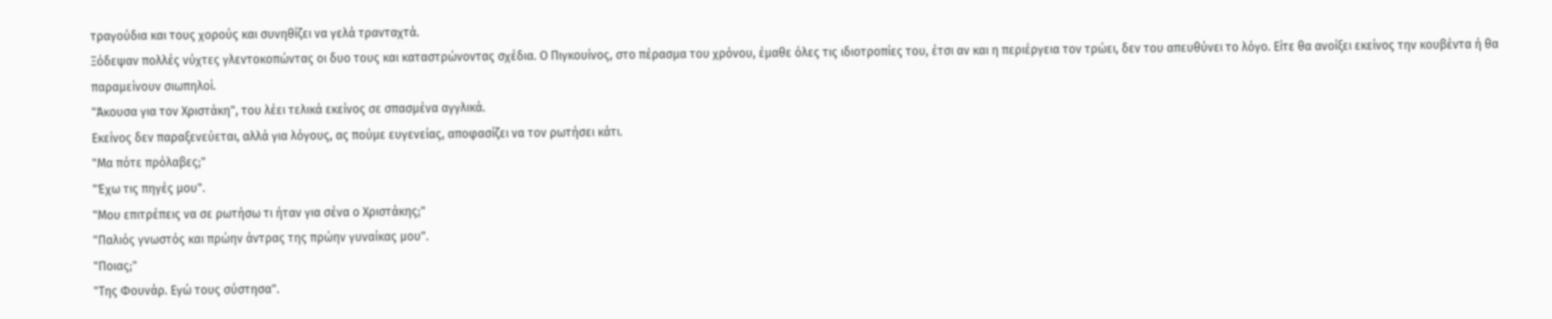τραγούδια και τους χορούς και συνηθίζει να γελά τρανταχτά.
Ξόδεψαν πολλές νύχτες γλεντοκοπώντας οι δυο τους και καταστρώνοντας σχέδια. Ο Πιγκουίνος, στο πέρασμα του χρόνου, έμαθε όλες τις ιδιοτροπίες του, έτσι αν και η περιέργεια τον τρώει, δεν του απευθύνει το λόγο. Είτε θα ανοίξει εκείνος την κουβέντα ή θα παραμείνουν σιωπηλοί.
"Άκουσα για τον Χριστάκη", του λέει τελικά εκείνος σε σπασμένα αγγλικά.
Εκείνος δεν παραξενεύεται, αλλά για λόγους, ας πούμε ευγενείας, αποφασίζει να τον ρωτήσει κάτι.
"Μα πότε πρόλαβες;"
"Έχω τις πηγές μου".
"Μου επιτρέπεις να σε ρωτήσω τι ήταν για σένα ο Χριστάκης;"
"Παλιός γνωστός και πρώην άντρας της πρώην γυναίκας μου".
"Ποιας;"
"Της Φουνάρ. Εγώ τους σύστησα".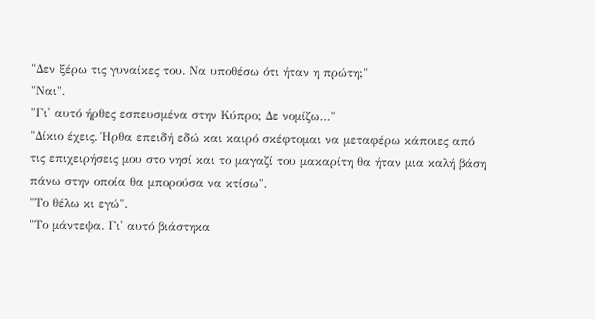"Δεν ξέρω τις γυναίκες του. Να υποθέσω ότι ήταν η πρώτη;"
"Ναι".
"Γι' αυτό ήρθες εσπευσμένα στην Κύπρο; Δε νομίζω…"
"Δίκιο έχεις. Ήρθα επειδή εδώ και καιρό σκέφτομαι να μεταφέρω κάποιες από τις επιχειρήσεις μου στο νησί και το μαγαζί του μακαρίτη θα ήταν μια καλή βάση πάνω στην οποία θα μπορούσα να κτίσω".
"Το θέλω κι εγώ".
"Το μάντεψα. Γι' αυτό βιάστηκα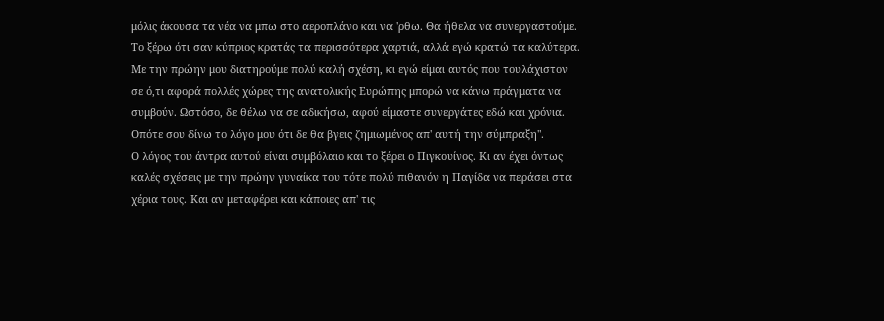μόλις άκουσα τα νέα να μπω στο αεροπλάνο και να 'ρθω. Θα ήθελα να συνεργαστούμε. Το ξέρω ότι σαν κύπριος κρατάς τα περισσότερα χαρτιά, αλλά εγώ κρατώ τα καλύτερα. Με την πρώην μου διατηρούμε πολύ καλή σχέση, κι εγώ είμαι αυτός που τουλάχιστον σε ό,τι αφορά πολλές χώρες της ανατολικής Ευρώπης μπορώ να κάνω πράγματα να συμβούν. Ωστόσο, δε θέλω να σε αδικήσω, αφού είμαστε συνεργάτες εδώ και χρόνια. Οπότε σου δίνω το λόγο μου ότι δε θα βγεις ζημιωμένος απ' αυτή την σύμπραξη".
Ο λόγος του άντρα αυτού είναι συμβόλαιο και το ξέρει ο Πιγκουίνος. Κι αν έχει όντως καλές σχέσεις με την πρώην γυναίκα του τότε πολύ πιθανόν η Παγίδα να περάσει στα χέρια τους. Και αν μεταφέρει και κάποιες απ' τις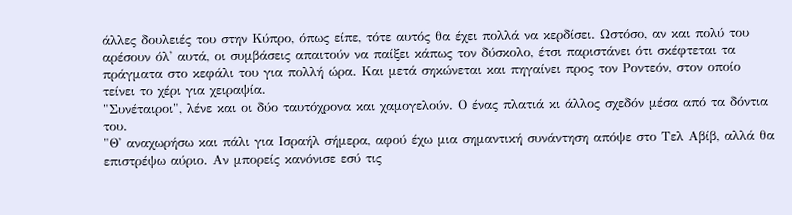άλλες δουλειές του στην Κύπρο, όπως είπε, τότε αυτός θα έχει πολλά να κερδίσει. Ωστόσο, αν και πολύ του αρέσουν όλ' αυτά, οι συμβάσεις απαιτούν να παίξει κάπως τον δύσκολο, έτσι παριστάνει ότι σκέφτεται τα πράγματα στο κεφάλι του για πολλή ώρα. Και μετά σηκώνεται και πηγαίνει προς τον Ροντεόν, στον οποίο τείνει το χέρι για χειραψία.
"Συνέταιροι", λένε και οι δύο ταυτόχρονα και χαμογελούν. Ο ένας πλατιά κι άλλος σχεδόν μέσα από τα δόντια του.
"Θ' αναχωρήσω και πάλι για Ισραήλ σήμερα, αφού έχω μια σημαντική συνάντηση απόψε στο Τελ Αβίβ, αλλά θα επιστρέψω αύριο. Αν μπορείς κανόνισε εσύ τις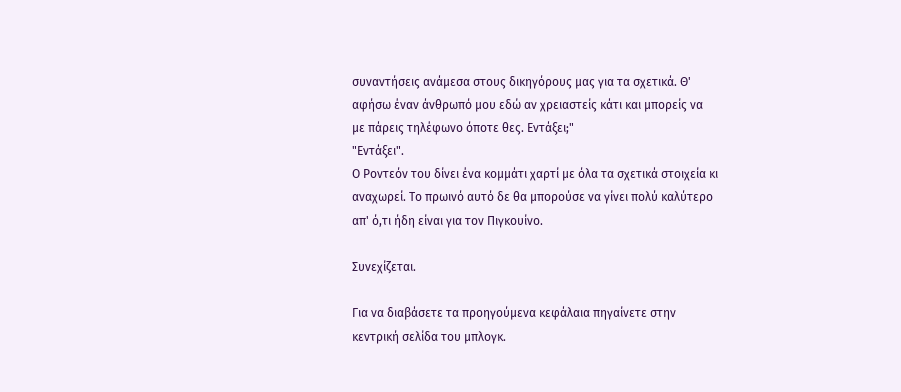συναντήσεις ανάμεσα στους δικηγόρους μας για τα σχετικά. Θ' αφήσω έναν άνθρωπό μου εδώ αν χρειαστείς κάτι και μπορείς να με πάρεις τηλέφωνο όποτε θες. Εντάξει;"
"Εντάξει".
Ο Ροντεόν του δίνει ένα κομμάτι χαρτί με όλα τα σχετικά στοιχεία κι αναχωρεί. Το πρωινό αυτό δε θα μπορούσε να γίνει πολύ καλύτερο απ' ό,τι ήδη είναι για τον Πιγκουίνο.

Συνεχίζεται.

Για να διαβάσετε τα προηγούμενα κεφάλαια πηγαίνετε στην κεντρική σελίδα του μπλογκ.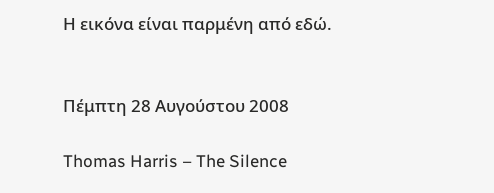Η εικόνα είναι παρμένη από εδώ.


Πέμπτη 28 Αυγούστου 2008

Thomas Harris – The Silence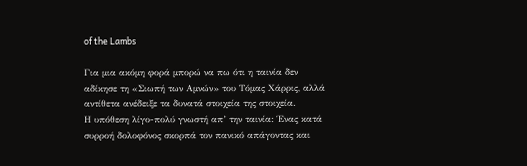of the Lambs

Για μια ακόμη φορά μπορώ να πω ότι η ταινία δεν αδίκησε τη «Σιωπή των Αμνών» του Τόμας Χάρρις, αλλά αντίθετα ανέδειξε τα δυνατά στοιχεία της στοιχεία.
Η υπόθεση λίγο-πολύ γνωστή απ’ την ταινία: Ένας κατά συρροή δολοφόνος σκορπά τον πανικό απάγοντας και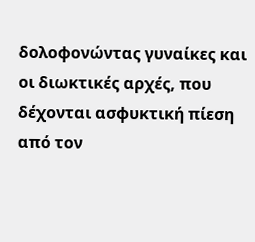δολοφονώντας γυναίκες και οι διωκτικές αρχές, που δέχονται ασφυκτική πίεση από τον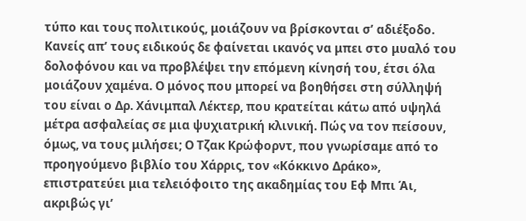τύπο και τους πολιτικούς, μοιάζουν να βρίσκονται σ’ αδιέξοδο. Κανείς απ’ τους ειδικούς δε φαίνεται ικανός να μπει στο μυαλό του δολοφόνου και να προβλέψει την επόμενη κίνησή του, έτσι όλα μοιάζουν χαμένα. Ο μόνος που μπορεί να βοηθήσει στη σύλληψή του είναι ο Δρ. Χάνιμπαλ Λέκτερ, που κρατείται κάτω από υψηλά μέτρα ασφαλείας σε μια ψυχιατρική κλινική. Πώς να τον πείσουν, όμως, να τους μιλήσει; Ο Τζακ Κρώφορντ, που γνωρίσαμε από το προηγούμενο βιβλίο του Χάρρις, τον «Κόκκινο Δράκο», επιστρατεύει μια τελειόφοιτο της ακαδημίας του Εφ Μπι Άι, ακριβώς γι’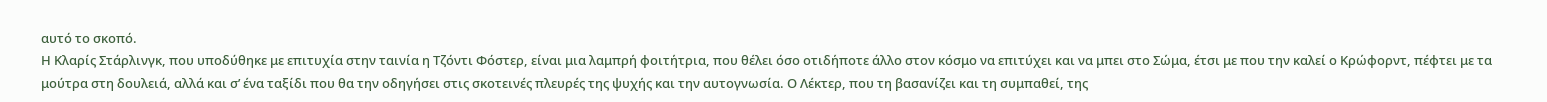αυτό το σκοπό.
Η Κλαρίς Στάρλινγκ, που υποδύθηκε με επιτυχία στην ταινία η Τζόντι Φόστερ, είναι μια λαμπρή φοιτήτρια, που θέλει όσο οτιδήποτε άλλο στον κόσμο να επιτύχει και να μπει στο Σώμα, έτσι με που την καλεί ο Κρώφορντ, πέφτει με τα μούτρα στη δουλειά, αλλά και σ’ ένα ταξίδι που θα την οδηγήσει στις σκοτεινές πλευρές της ψυχής και την αυτογνωσία. Ο Λέκτερ, που τη βασανίζει και τη συμπαθεί, της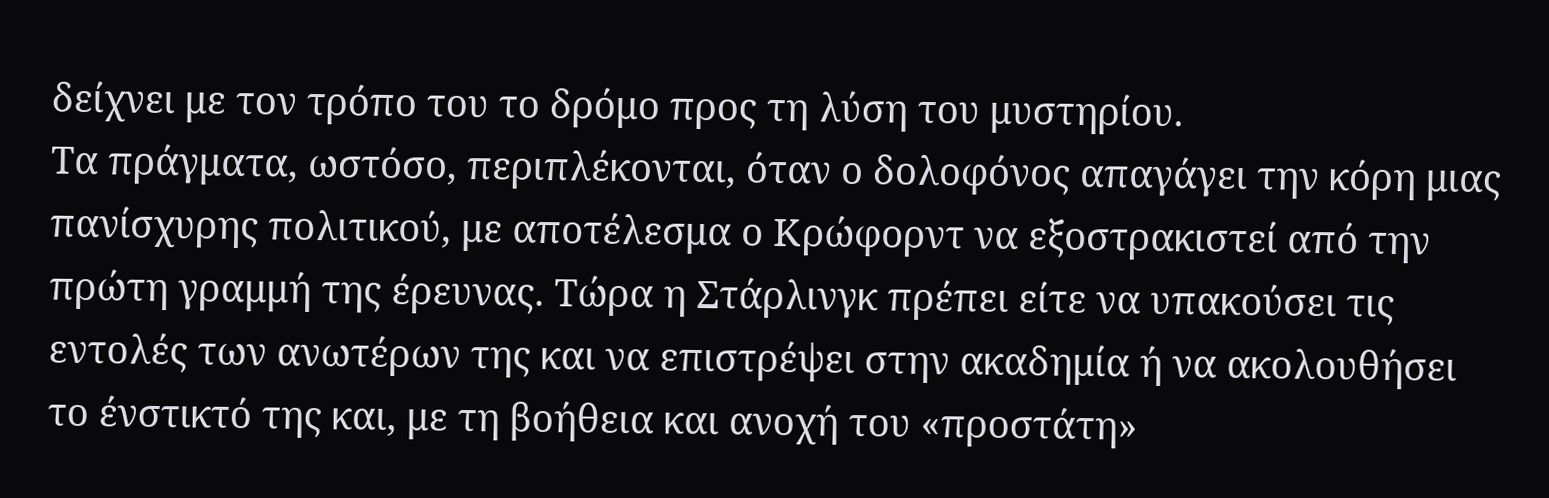δείχνει με τον τρόπο του το δρόμο προς τη λύση του μυστηρίου.
Τα πράγματα, ωστόσο, περιπλέκονται, όταν ο δολοφόνος απαγάγει την κόρη μιας πανίσχυρης πολιτικού, με αποτέλεσμα ο Κρώφορντ να εξοστρακιστεί από την πρώτη γραμμή της έρευνας. Τώρα η Στάρλινγκ πρέπει είτε να υπακούσει τις εντολές των ανωτέρων της και να επιστρέψει στην ακαδημία ή να ακολουθήσει το ένστικτό της και, με τη βοήθεια και ανοχή του «προστάτη»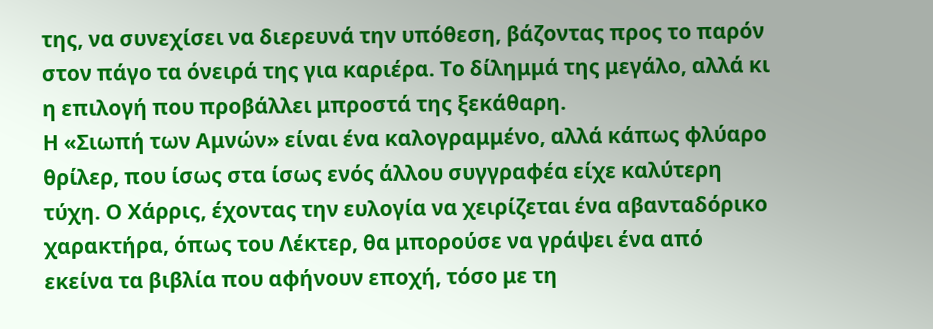της, να συνεχίσει να διερευνά την υπόθεση, βάζοντας προς το παρόν στον πάγο τα όνειρά της για καριέρα. Το δίλημμά της μεγάλο, αλλά κι η επιλογή που προβάλλει μπροστά της ξεκάθαρη.
Η «Σιωπή των Αμνών» είναι ένα καλογραμμένο, αλλά κάπως φλύαρο θρίλερ, που ίσως στα ίσως ενός άλλου συγγραφέα είχε καλύτερη τύχη. Ο Χάρρις, έχοντας την ευλογία να χειρίζεται ένα αβανταδόρικο χαρακτήρα, όπως του Λέκτερ, θα μπορούσε να γράψει ένα από εκείνα τα βιβλία που αφήνουν εποχή, τόσο με τη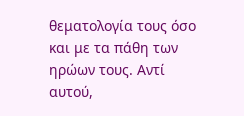θεματολογία τους όσο και με τα πάθη των ηρώων τους. Αντί αυτού,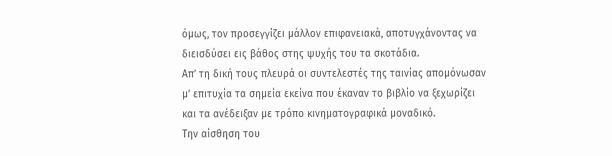όμως, τον προσεγγίζει μάλλον επιφανειακά, αποτυγχάνοντας να διεισδύσει εις βάθος στης ψυχής του τα σκοτάδια.
Απ’ τη δική τους πλευρά οι συντελεστές της ταινίας απομόνωσαν μ’ επιτυχία τα σημεία εκείνα που έκαναν το βιβλίο να ξεχωρίζει και τα ανέδειξαν με τρόπο κινηματογραφικά μοναδικό.
Την αίσθηση του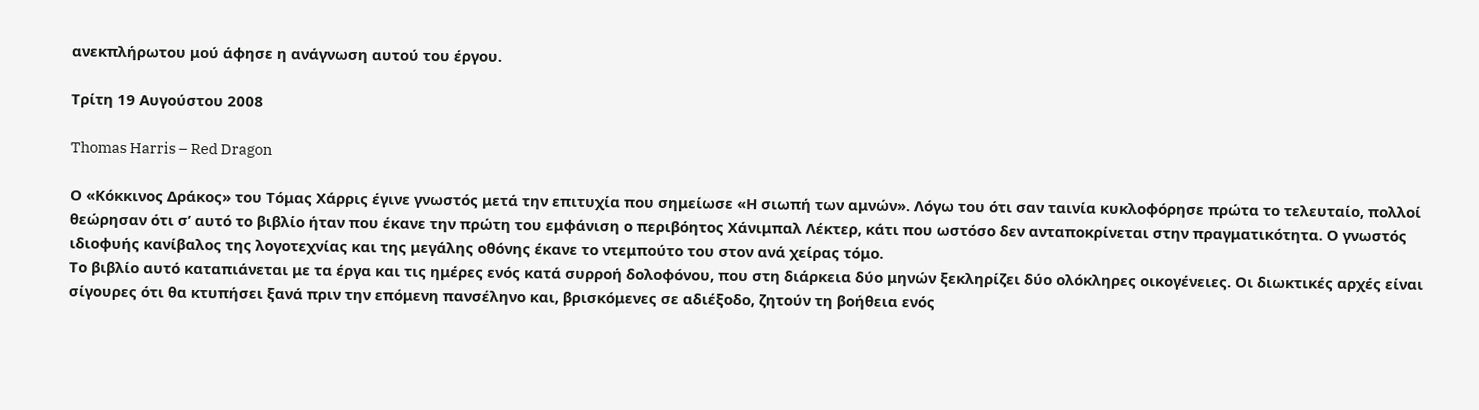ανεκπλήρωτου μού άφησε η ανάγνωση αυτού του έργου.

Τρίτη 19 Αυγούστου 2008

Thomas Harris – Red Dragon

Ο «Κόκκινος Δράκος» του Τόμας Χάρρις έγινε γνωστός μετά την επιτυχία που σημείωσε «Η σιωπή των αμνών». Λόγω του ότι σαν ταινία κυκλοφόρησε πρώτα το τελευταίο, πολλοί θεώρησαν ότι σ’ αυτό το βιβλίο ήταν που έκανε την πρώτη του εμφάνιση ο περιβόητος Χάνιμπαλ Λέκτερ, κάτι που ωστόσο δεν ανταποκρίνεται στην πραγματικότητα. Ο γνωστός ιδιοφυής κανίβαλος της λογοτεχνίας και της μεγάλης οθόνης έκανε το ντεμπούτο του στον ανά χείρας τόμο.
Το βιβλίο αυτό καταπιάνεται με τα έργα και τις ημέρες ενός κατά συρροή δολοφόνου, που στη διάρκεια δύο μηνών ξεκληρίζει δύο ολόκληρες οικογένειες. Οι διωκτικές αρχές είναι σίγουρες ότι θα κτυπήσει ξανά πριν την επόμενη πανσέληνο και, βρισκόμενες σε αδιέξοδο, ζητούν τη βοήθεια ενός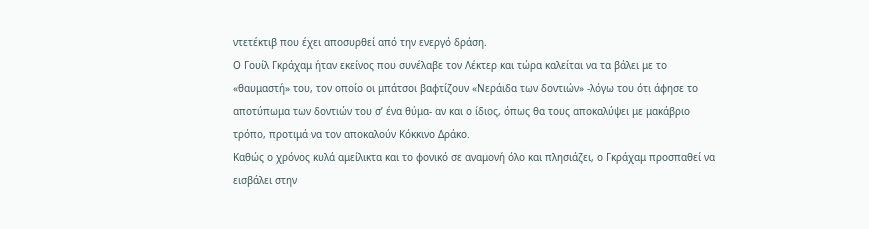ντετέκτιβ που έχει αποσυρθεί από την ενεργό δράση.
Ο Γουίλ Γκράχαμ ήταν εκείνος που συνέλαβε τον Λέκτερ και τώρα καλείται να τα βάλει με το «θαυμαστή» του, τον οποίο οι μπάτσοι βαφτίζουν «Νεράιδα των δοντιών» -λόγω του ότι άφησε το αποτύπωμα των δοντιών του σ’ ένα θύμα- αν και ο ίδιος, όπως θα τους αποκαλύψει με μακάβριο τρόπο, προτιμά να τον αποκαλούν Κόκκινο Δράκο.
Καθώς ο χρόνος κυλά αμείλικτα και το φονικό σε αναμονή όλο και πλησιάζει, ο Γκράχαμ προσπαθεί να εισβάλει στην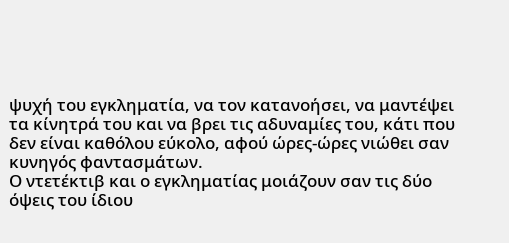ψυχή του εγκληματία, να τον κατανοήσει, να μαντέψει τα κίνητρά του και να βρει τις αδυναμίες του, κάτι που δεν είναι καθόλου εύκολο, αφού ώρες-ώρες νιώθει σαν κυνηγός φαντασμάτων.
Ο ντετέκτιβ και ο εγκληματίας μοιάζουν σαν τις δύο όψεις του ίδιου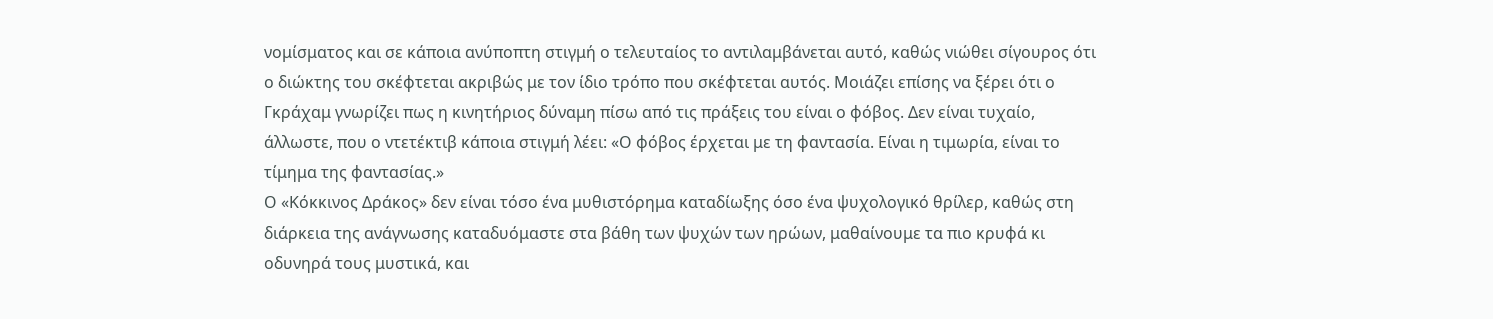νομίσματος και σε κάποια ανύποπτη στιγμή ο τελευταίος το αντιλαμβάνεται αυτό, καθώς νιώθει σίγουρος ότι ο διώκτης του σκέφτεται ακριβώς με τον ίδιο τρόπο που σκέφτεται αυτός. Μοιάζει επίσης να ξέρει ότι ο Γκράχαμ γνωρίζει πως η κινητήριος δύναμη πίσω από τις πράξεις του είναι ο φόβος. Δεν είναι τυχαίο, άλλωστε, που ο ντετέκτιβ κάποια στιγμή λέει: «Ο φόβος έρχεται με τη φαντασία. Είναι η τιμωρία, είναι το τίμημα της φαντασίας.»
Ο «Κόκκινος Δράκος» δεν είναι τόσο ένα μυθιστόρημα καταδίωξης όσο ένα ψυχολογικό θρίλερ, καθώς στη διάρκεια της ανάγνωσης καταδυόμαστε στα βάθη των ψυχών των ηρώων, μαθαίνουμε τα πιο κρυφά κι οδυνηρά τους μυστικά, και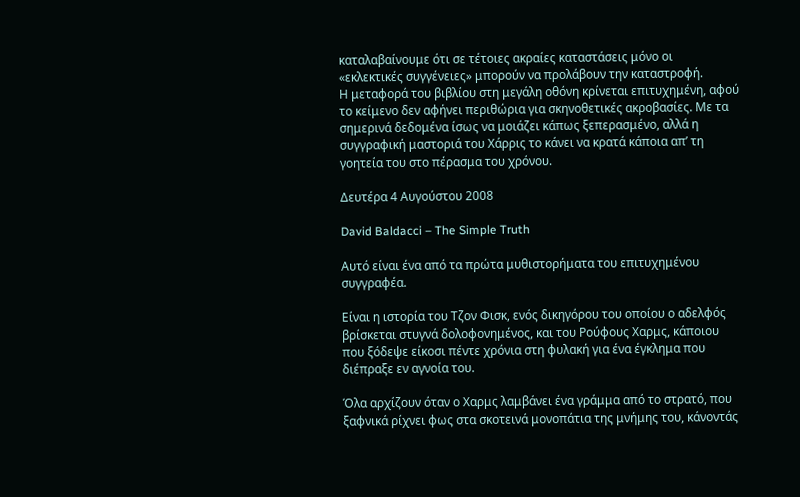καταλαβαίνουμε ότι σε τέτοιες ακραίες καταστάσεις μόνο οι «εκλεκτικές συγγένειες» μπορούν να προλάβουν την καταστροφή.
Η μεταφορά του βιβλίου στη μεγάλη οθόνη κρίνεται επιτυχημένη, αφού το κείμενο δεν αφήνει περιθώρια για σκηνοθετικές ακροβασίες. Με τα σημερινά δεδομένα ίσως να μοιάζει κάπως ξεπερασμένο, αλλά η συγγραφική μαστοριά του Χάρρις το κάνει να κρατά κάποια απ’ τη γοητεία του στο πέρασμα του χρόνου.

Δευτέρα 4 Αυγούστου 2008

David Baldacci – The Simple Truth

Αυτό είναι ένα από τα πρώτα μυθιστορήματα του επιτυχημένου συγγραφέα.

Είναι η ιστορία του Τζον Φισκ, ενός δικηγόρου του οποίου ο αδελφός βρίσκεται στυγνά δολοφονημένος, και του Ρούφους Χαρμς, κάποιου που ξόδεψε είκοσι πέντε χρόνια στη φυλακή για ένα έγκλημα που διέπραξε εν αγνοία του.

Όλα αρχίζουν όταν ο Χαρμς λαμβάνει ένα γράμμα από το στρατό, που ξαφνικά ρίχνει φως στα σκοτεινά μονοπάτια της μνήμης του, κάνοντάς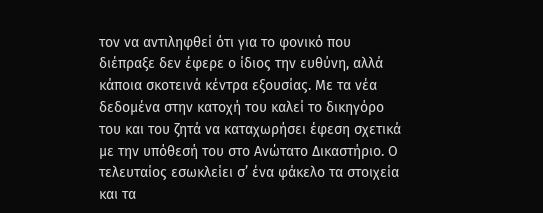τον να αντιληφθεί ότι για το φονικό που διέπραξε δεν έφερε ο ίδιος την ευθύνη, αλλά κάποια σκοτεινά κέντρα εξουσίας. Με τα νέα δεδομένα στην κατοχή του καλεί το δικηγόρο του και του ζητά να καταχωρήσει έφεση σχετικά με την υπόθεσή του στο Ανώτατο Δικαστήριο. Ο τελευταίος εσωκλείει σ’ ένα φάκελο τα στοιχεία και τα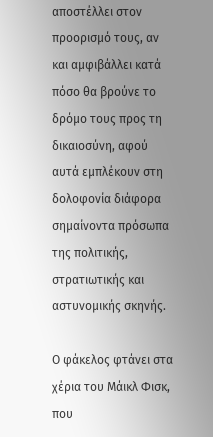αποστέλλει στον προορισμό τους, αν και αμφιβάλλει κατά πόσο θα βρούνε το δρόμο τους προς τη δικαιοσύνη, αφού αυτά εμπλέκουν στη δολοφονία διάφορα σημαίνοντα πρόσωπα της πολιτικής, στρατιωτικής και αστυνομικής σκηνής.

Ο φάκελος φτάνει στα χέρια του Μάικλ Φισκ, που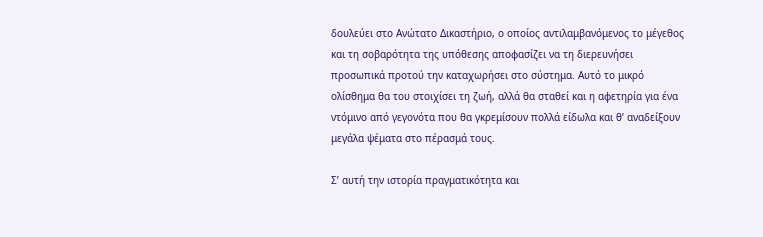δουλεύει στο Ανώτατο Δικαστήριο, ο οποίος αντιλαμβανόμενος το μέγεθος και τη σοβαρότητα της υπόθεσης αποφασίζει να τη διερευνήσει προσωπικά προτού την καταχωρήσει στο σύστημα. Αυτό το μικρό ολίσθημα θα του στοιχίσει τη ζωή, αλλά θα σταθεί και η αφετηρία για ένα ντόμινο από γεγονότα που θα γκρεμίσουν πολλά είδωλα και θ’ αναδείξουν μεγάλα ψέματα στο πέρασμά τους.

Σ’ αυτή την ιστορία πραγματικότητα και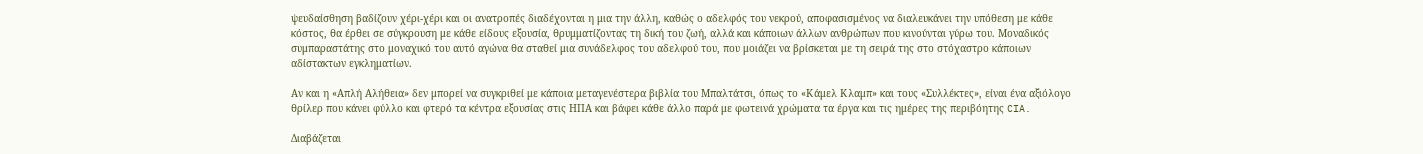ψευδαίσθηση βαδίζουν χέρι-χέρι και οι ανατροπές διαδέχονται η μια την άλλη, καθώς ο αδελφός του νεκρού, αποφασισμένος να διαλευκάνει την υπόθεση με κάθε κόστος, θα έρθει σε σύγκρουση με κάθε είδους εξουσία, θρυμματίζοντας τη δική του ζωή, αλλά και κάποιων άλλων ανθρώπων που κινούνται γύρω του. Μοναδικός συμπαραστάτης στο μοναχικό του αυτό αγώνα θα σταθεί μια συνάδελφος του αδελφού του, που μοιάζει να βρίσκεται με τη σειρά της στο στόχαστρο κάποιων αδίστακτων εγκληματίων.

Αν και η «Απλή Αλήθεια» δεν μπορεί να συγκριθεί με κάποια μεταγενέστερα βιβλία του Μπαλτάτσι, όπως το «Κάμελ Κλαμπ» και τους «Συλλέκτες», είναι ένα αξιόλογο θρίλερ που κάνει φύλλο και φτερό τα κέντρα εξουσίας στις ΗΠΑ και βάφει κάθε άλλο παρά με φωτεινά χρώματα τα έργα και τις ημέρες της περιβόητης CIA.

Διαβάζεται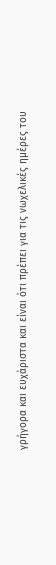γρήγορα και ευχάριστα και είναι ότι πρέπει για τις νωχελικές ημέρες του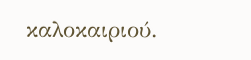καλοκαιριού.